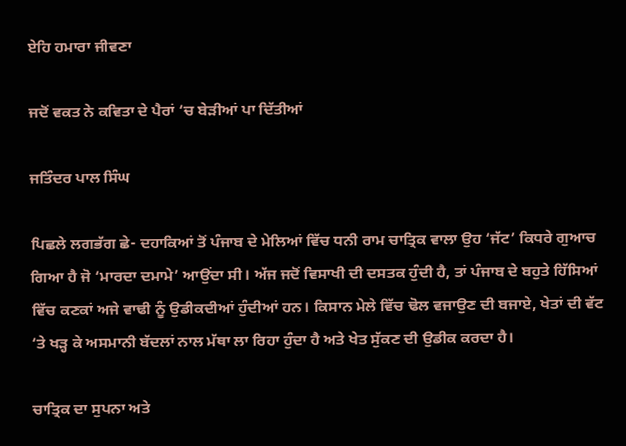ਏਹਿ ਹਮਾਰਾ ਜੀਵਣਾ

ਜਦੋਂ ਵਕਤ ਨੇ ਕਵਿਤਾ ਦੇ ਪੈਰਾਂ ‘ਚ ਬੇੜੀਆਂ ਪਾ ਦਿੱਤੀਆਂ

ਜਤਿੰਦਰ ਪਾਲ ਸਿੰਘ

ਪਿਛਲੇ ਲਗਭੱਗ ਛੇ- ਦਹਾਕਿਆਂ ਤੋਂ ਪੰਜਾਬ ਦੇ ਮੇਲਿਆਂ ਵਿੱਚ ਧਨੀ ਰਾਮ ਚਾਤ੍ਰਿਕ ਵਾਲਾ ਉਹ ‘ਜੱਟ’ ਕਿਧਰੇ ਗੁਆਚ ਗਿਆ ਹੈ ਜੋ ‘ਮਾਰਦਾ ਦਮਾਮੇ’ ਆਉਂਦਾ ਸੀ। ਅੱਜ ਜਦੋਂ ਵਿਸਾਖੀ ਦੀ ਦਸਤਕ ਹੁੰਦੀ ਹੈ, ਤਾਂ ਪੰਜਾਬ ਦੇ ਬਹੁਤੇ ਹਿੱਸਿਆਂ ਵਿੱਚ ਕਣਕਾਂ ਅਜੇ ਵਾਢੀ ਨੂੰ ਉਡੀਕਦੀਆਂ ਹੁੰਦੀਆਂ ਹਨ। ਕਿਸਾਨ ਮੇਲੇ ਵਿੱਚ ਢੋਲ ਵਜਾਉਣ ਦੀ ਬਜਾਏ, ਖੇਤਾਂ ਦੀ ਵੱਟ ‘ਤੇ ਖੜ੍ਹ ਕੇ ਅਸਮਾਨੀ ਬੱਦਲਾਂ ਨਾਲ ਮੱਥਾ ਲਾ ਰਿਹਾ ਹੁੰਦਾ ਹੈ ਅਤੇ ਖੇਤ ਸੁੱਕਣ ਦੀ ਉਡੀਕ ਕਰਦਾ ਹੈ।

ਚਾਤ੍ਰਿਕ ਦਾ ਸੁਪਨਾ ਅਤੇ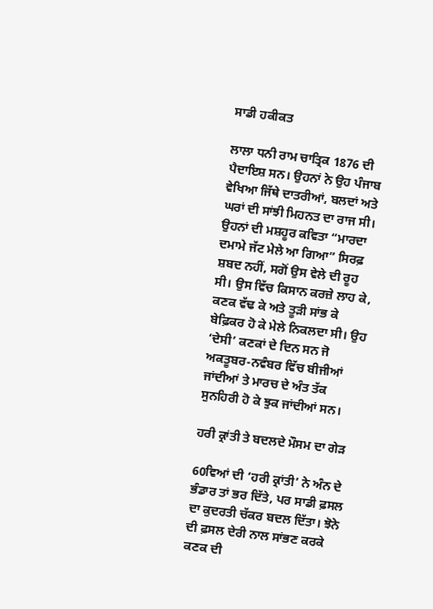ਸਾਡੀ ਹਕੀਕਤ

ਲਾਲਾ ਧਨੀ ਰਾਮ ਚਾਤ੍ਰਿਕ 1876 ਦੀ ਪੈਦਾਇਸ਼ ਸਨ। ਉਹਨਾਂ ਨੇ ਉਹ ਪੰਜਾਬ ਵੇਖਿਆ ਜਿੱਥੇ ਦਾਤਰੀਆਂ, ਬਲਦਾਂ ਅਤੇ ਘਰਾਂ ਦੀ ਸਾਂਝੀ ਮਿਹਨਤ ਦਾ ਰਾਜ ਸੀ। ਉਹਨਾਂ ਦੀ ਮਸ਼ਹੂਰ ਕਵਿਤਾ “ਮਾਰਦਾ ਦਮਾਮੇ ਜੱਟ ਮੇਲੇ ਆ ਗਿਆ” ਸਿਰਫ਼ ਸ਼ਬਦ ਨਹੀਂ, ਸਗੋਂ ਉਸ ਵੇਲੇ ਦੀ ਰੂਹ ਸੀ। ਉਸ ਵਿੱਚ ਕਿਸਾਨ ਕਰਜ਼ੇ ਲਾਹ ਕੇ, ਕਣਕ ਵੱਢ ਕੇ ਅਤੇ ਤੂੜੀ ਸਾਂਭ ਕੇ ਬੇਫ਼ਿਕਰ ਹੋ ਕੇ ਮੇਲੇ ਨਿਕਲਦਾ ਸੀ। ਉਹ ‘ਦੇਸੀ’ ਕਣਕਾਂ ਦੇ ਦਿਨ ਸਨ ਜੋ ਅਕਤੂਬਰ-ਨਵੰਬਰ ਵਿੱਚ ਬੀਜੀਆਂ ਜਾਂਦੀਆਂ ਤੇ ਮਾਰਚ ਦੇ ਅੰਤ ਤੱਕ ਸੁਨਹਿਰੀ ਹੋ ਕੇ ਝੁਕ ਜਾਂਦੀਆਂ ਸਨ।

ਹਰੀ ਕ੍ਰਾਂਤੀ ਤੇ ਬਦਲਦੇ ਮੌਸਮ ਦਾ ਗੇੜ

60ਵਿਆਂ ਦੀ ‘ਹਰੀ ਕ੍ਰਾਂਤੀ’ ਨੇ ਅੰਨ ਦੇ ਭੰਡਾਰ ਤਾਂ ਭਰ ਦਿੱਤੇ, ਪਰ ਸਾਡੀ ਫ਼ਸਲ ਦਾ ਕੁਦਰਤੀ ਚੱਕਰ ਬਦਲ ਦਿੱਤਾ। ਝੋਨੇ ਦੀ ਫ਼ਸਲ ਦੇਰੀ ਨਾਲ ਸਾਂਭਣ ਕਰਕੇ ਕਣਕ ਦੀ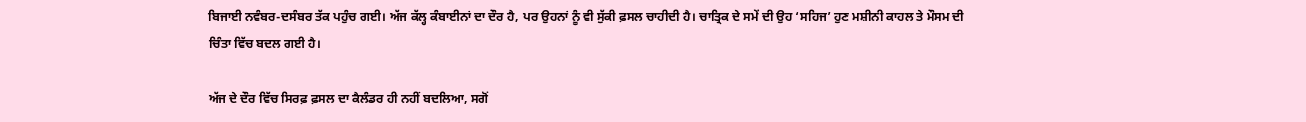ਬਿਜਾਈ ਨਵੰਬਰ-ਦਸੰਬਰ ਤੱਕ ਪਹੁੰਚ ਗਈ। ਅੱਜ ਕੱਲ੍ਹ ਕੰਬਾਈਨਾਂ ਦਾ ਦੌਰ ਹੈ, ਪਰ ਉਹਨਾਂ ਨੂੰ ਵੀ ਸੁੱਕੀ ਫ਼ਸਲ ਚਾਹੀਦੀ ਹੈ। ਚਾਤ੍ਰਿਕ ਦੇ ਸਮੇਂ ਦੀ ਉਹ ‘ਸਹਿਜ’ ਹੁਣ ਮਸ਼ੀਨੀ ਕਾਹਲ ਤੇ ਮੌਸਮ ਦੀ ਚਿੰਤਾ ਵਿੱਚ ਬਦਲ ਗਈ ਹੈ।

ਅੱਜ ਦੇ ਦੌਰ ਵਿੱਚ ਸਿਰਫ਼ ਫ਼ਸਲ ਦਾ ਕੈਲੰਡਰ ਹੀ ਨਹੀਂ ਬਦਲਿਆ, ਸਗੋਂ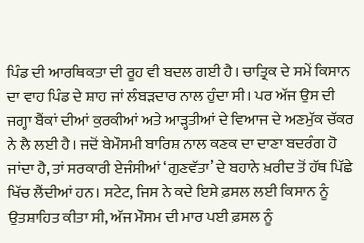ਪਿੰਡ ਦੀ ਆਰਥਿਕਤਾ ਦੀ ਰੂਹ ਵੀ ਬਦਲ ਗਈ ਹੈ। ਚਾਤ੍ਰਿਕ ਦੇ ਸਮੇਂ ਕਿਸਾਨ ਦਾ ਵਾਹ ਪਿੰਡ ਦੇ ਸ਼ਾਹ ਜਾਂ ਲੰਬੜਦਾਰ ਨਾਲ ਹੁੰਦਾ ਸੀ। ਪਰ ਅੱਜ ਉਸ ਦੀ ਜਗ੍ਹਾ ਬੈਂਕਾਂ ਦੀਆਂ ਕੁਰਕੀਆਂ ਅਤੇ ਆੜ੍ਹਤੀਆਂ ਦੇ ਵਿਆਜ ਦੇ ਅਣਮੁੱਕ ਚੱਕਰ ਨੇ ਲੈ ਲਈ ਹੈ। ਜਦੋਂ ਬੇਮੌਸਮੀ ਬਾਰਿਸ਼ ਨਾਲ ਕਣਕ ਦਾ ਦਾਣਾ ਬਦਰੰਗ ਹੋ ਜਾਂਦਾ ਹੈ, ਤਾਂ ਸਰਕਾਰੀ ਏਜੰਸੀਆਂ ‘ਗੁਣਵੱਤਾ’ ਦੇ ਬਹਾਨੇ ਖ਼ਰੀਦ ਤੋਂ ਹੱਥ ਪਿੱਛੇ ਖਿੱਚ ਲੈਂਦੀਆਂ ਹਨ। ਸਟੇਟ, ਜਿਸ ਨੇ ਕਦੇ ਇਸੇ ਫ਼ਸਲ ਲਈ ਕਿਸਾਨ ਨੂੰ ਉਤਸ਼ਾਹਿਤ ਕੀਤਾ ਸੀ, ਅੱਜ ਮੌਸਮ ਦੀ ਮਾਰ ਪਈ ਫ਼ਸਲ ਨੂੰ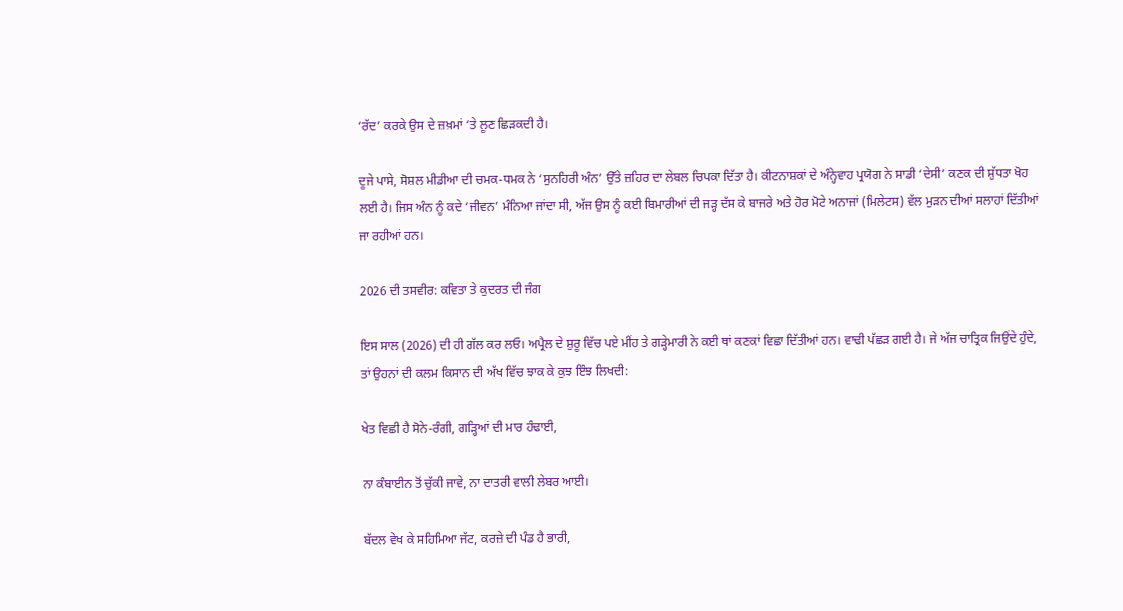‘ਰੱਦ’ ਕਰਕੇ ਉਸ ਦੇ ਜ਼ਖ਼ਮਾਂ ‘ਤੇ ਲੂਣ ਛਿੜਕਦੀ ਹੈ।

ਦੂਜੇ ਪਾਸੇ, ਸੋਸ਼ਲ ਮੀਡੀਆ ਦੀ ਚਮਕ-ਧਮਕ ਨੇ ‘ਸੁਨਹਿਰੀ ਅੰਨ’ ਉੱਤੇ ਜ਼ਹਿਰ ਦਾ ਲੇਬਲ ਚਿਪਕਾ ਦਿੱਤਾ ਹੈ। ਕੀਟਨਾਸ਼ਕਾਂ ਦੇ ਅੰਨ੍ਹੇਵਾਹ ਪ੍ਰਯੋਗ ਨੇ ਸਾਡੀ ‘ਦੇਸੀ’ ਕਣਕ ਦੀ ਸ਼ੁੱਧਤਾ ਖੋਹ ਲਈ ਹੈ। ਜਿਸ ਅੰਨ ਨੂੰ ਕਦੇ ‘ਜੀਵਨ’ ਮੰਨਿਆ ਜਾਂਦਾ ਸੀ, ਅੱਜ ਉਸ ਨੂੰ ਕਈ ਬਿਮਾਰੀਆਂ ਦੀ ਜੜ੍ਹ ਦੱਸ ਕੇ ਬਾਜਰੇ ਅਤੇ ਹੋਰ ਮੋਟੇ ਅਨਾਜਾਂ (ਮਿਲੇਟਸ) ਵੱਲ ਮੁੜਨ ਦੀਆਂ ਸਲਾਹਾਂ ਦਿੱਤੀਆਂ ਜਾ ਰਹੀਆਂ ਹਨ।

2026 ਦੀ ਤਸਵੀਰ: ਕਵਿਤਾ ਤੇ ਕੁਦਰਤ ਦੀ ਜੰਗ

ਇਸ ਸਾਲ (2026) ਦੀ ਹੀ ਗੱਲ ਕਰ ਲਓ। ਅਪ੍ਰੈਲ ਦੇ ਸ਼ੁਰੂ ਵਿੱਚ ਪਏ ਮੀਂਹ ਤੇ ਗੜ੍ਹੇਮਾਰੀ ਨੇ ਕਈ ਥਾਂ ਕਣਕਾਂ ਵਿਛਾ ਦਿੱਤੀਆਂ ਹਨ। ਵਾਢੀ ਪੱਛੜ ਗਈ ਹੈ। ਜੇ ਅੱਜ ਚਾਤ੍ਰਿਕ ਜਿਉਂਦੇ ਹੁੰਦੇ, ਤਾਂ ਉਹਨਾਂ ਦੀ ਕਲਮ ਕਿਸਾਨ ਦੀ ਅੱਖ ਵਿੱਚ ਝਾਕ ਕੇ ਕੁਝ ਇੰਝ ਲਿਖਦੀ:

ਖੇਤ ਵਿਛੀ ਹੈ ਸੋਨੇ-ਰੰਗੀ, ਗੜ੍ਹਿਆਂ ਦੀ ਮਾਰ ਹੰਢਾਈ,

ਨਾ ਕੰਬਾਈਨ ਤੋਂ ਚੁੱਕੀ ਜਾਵੇ, ਨਾ ਦਾਤਰੀ ਵਾਲੀ ਲੇਬਰ ਆਈ।

ਬੱਦਲ ਵੇਖ ਕੇ ਸਹਿਮਿਆ ਜੱਟ, ਕਰਜ਼ੇ ਦੀ ਪੰਡ ਹੈ ਭਾਰੀ,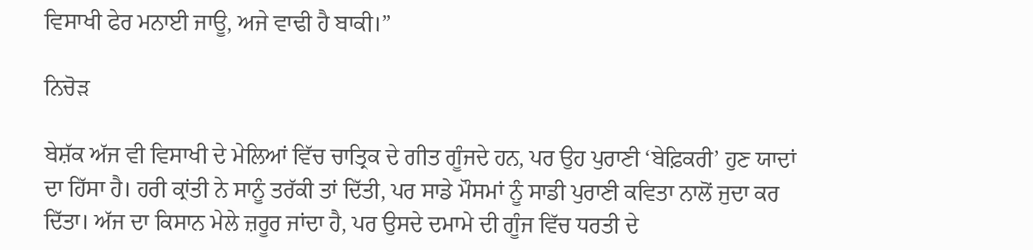ਵਿਸਾਖੀ ਫੇਰ ਮਨਾਈ ਜਾਊ, ਅਜੇ ਵਾਢੀ ਹੈ ਬਾਕੀ।”

ਨਿਚੋੜ

ਬੇਸ਼ੱਕ ਅੱਜ ਵੀ ਵਿਸਾਖੀ ਦੇ ਮੇਲਿਆਂ ਵਿੱਚ ਚਾਤ੍ਰਿਕ ਦੇ ਗੀਤ ਗੂੰਜਦੇ ਹਨ, ਪਰ ਉਹ ਪੁਰਾਣੀ ‘ਬੇਫ਼ਿਕਰੀ’ ਹੁਣ ਯਾਦਾਂ ਦਾ ਹਿੱਸਾ ਹੈ। ਹਰੀ ਕ੍ਰਾਂਤੀ ਨੇ ਸਾਨੂੰ ਤਰੱਕੀ ਤਾਂ ਦਿੱਤੀ, ਪਰ ਸਾਡੇ ਮੌਸਮਾਂ ਨੂੰ ਸਾਡੀ ਪੁਰਾਣੀ ਕਵਿਤਾ ਨਾਲੋਂ ਜੁਦਾ ਕਰ ਦਿੱਤਾ। ਅੱਜ ਦਾ ਕਿਸਾਨ ਮੇਲੇ ਜ਼ਰੂਰ ਜਾਂਦਾ ਹੈ, ਪਰ ਉਸਦੇ ਦਮਾਮੇ ਦੀ ਗੂੰਜ ਵਿੱਚ ਧਰਤੀ ਦੇ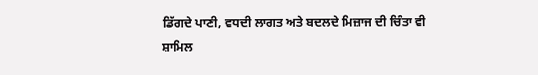ਡਿੱਗਦੇ ਪਾਣੀ, ਵਧਦੀ ਲਾਗਤ ਅਤੇ ਬਦਲਦੇ ਮਿਜ਼ਾਜ ਦੀ ਚਿੰਤਾ ਵੀ ਸ਼ਾਮਿਲ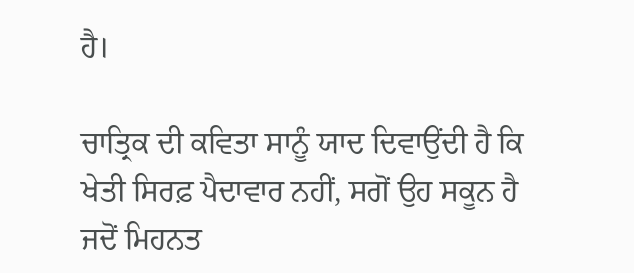ਹੈ।

ਚਾਤ੍ਰਿਕ ਦੀ ਕਵਿਤਾ ਸਾਨੂੰ ਯਾਦ ਦਿਵਾਉਂਦੀ ਹੈ ਕਿ ਖੇਤੀ ਸਿਰਫ਼ ਪੈਦਾਵਾਰ ਨਹੀਂ, ਸਗੋਂ ਉਹ ਸਕੂਨ ਹੈ ਜਦੋਂ ਮਿਹਨਤ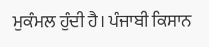ਮੁਕੰਮਲ ਹੁੰਦੀ ਹੈ। ਪੰਜਾਬੀ ਕਿਸਾਨ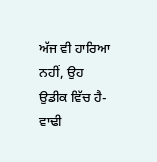ਅੱਜ ਵੀ ਹਾਰਿਆ ਨਹੀਂ, ਉਹ ਉਡੀਕ ਵਿੱਚ ਹੈ-ਵਾਢੀ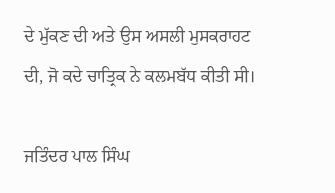ਦੇ ਮੁੱਕਣ ਦੀ ਅਤੇ ਉਸ ਅਸਲੀ ਮੁਸਕਰਾਹਟ ਦੀ, ਜੋ ਕਦੇ ਚਾਤ੍ਰਿਕ ਨੇ ਕਲਮਬੱਧ ਕੀਤੀ ਸੀ।

ਜਤਿੰਦਰ ਪਾਲ ਸਿੰਘ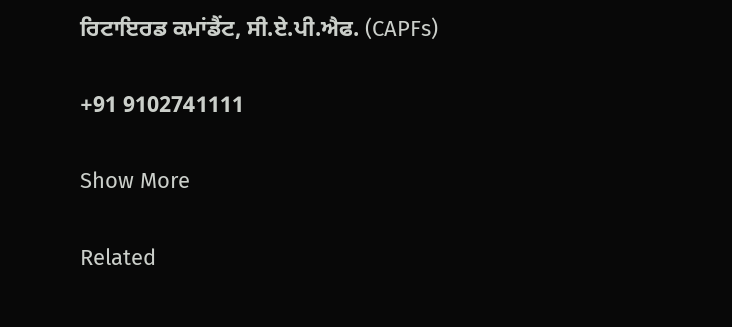ਰਿਟਾਇਰਡ ਕਮਾਂਡੈਂਟ, ਸੀ.ਏ.ਪੀ.ਐਫ. (CAPFs)

+91 9102741111

Show More

Related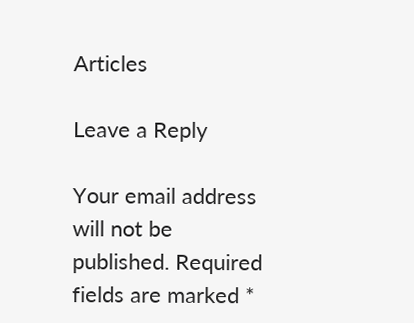Articles

Leave a Reply

Your email address will not be published. Required fields are marked *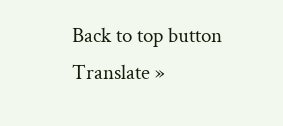Back to top button
Translate »